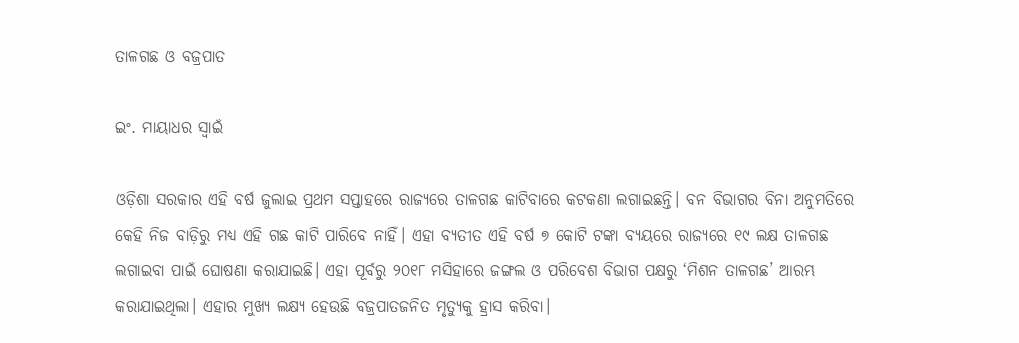ତାଳଗଛ ଓ ବଜ୍ରପାତ

ଇଂ. ମାୟାଧର ସ୍ବାଇଁ

ଓଡ଼ିଶା ସରକାର ଏହି ବର୍ଷ ଜୁଲାଇ ପ୍ରଥମ ସପ୍ତାହରେ ରାଜ୍ୟରେ ତାଳଗଛ କାଟିବାରେ କଟକଣା ଲଗାଇଛନ୍ତି। ବନ ବିଭାଗର ବିନା ଅନୁମତିରେ କେହି ନିଜ ବାଡ଼ିରୁ ମଧ୍ୟ ଏହି ଗଛ କାଟି ପାରିବେ ନାହିଁ। ଏହା ବ୍ୟତୀତ ଏହି ବର୍ଷ ୭ କୋଟି ଟଙ୍କା ବ୍ୟୟରେ ରାଜ୍ୟରେ ୧୯ ଲକ୍ଷ ତାଳଗଛ ଲଗାଇବା ପାଇଁ ଘୋଷଣା କରାଯାଇଛି। ଏହା ପୂର୍ବରୁ ୨୦୧୮ ମସିହାରେ ଜଙ୍ଗଲ ଓ ପରିବେଶ ବିଭାଗ ପକ୍ଷରୁ ‘ମିଶନ ତାଳଗଛ’ ଆରମ୍ଭ କରାଯାଇଥିଲା। ଏହାର ମୁଖ୍ୟ ଲକ୍ଷ୍ୟ ହେଉଛି ବଜ୍ରପାତଜନିତ ମୃତ୍ୟୁକୁ ହ୍ରାସ କରିବା।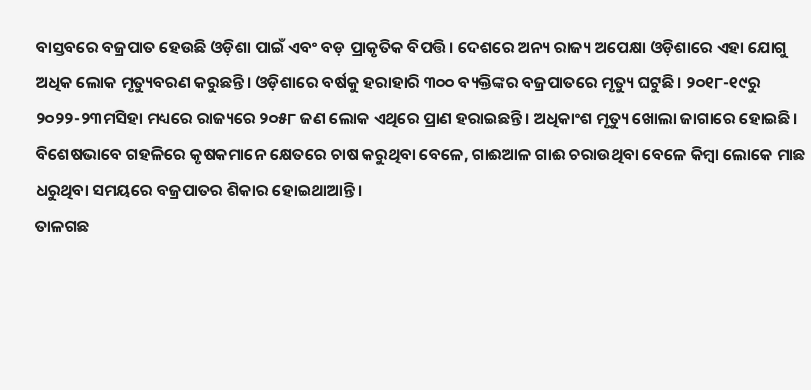ବାସ୍ତବରେ ବଜ୍ରପାତ ହେଉଛି ଓଡ଼ିଶା ପାଇଁ ଏବଂ ବଡ଼ ପ୍ରାକୃତିକ ବିପତ୍ତି। ଦେଶରେ ଅନ୍ୟ ରାଜ୍ୟ ଅପେକ୍ଷା ଓଡ଼ିଶାରେ ଏହା ଯୋଗୁ ଅଧିକ ଲୋକ ମୃତ୍ୟୁବରଣ କରୁଛନ୍ତି। ଓଡ଼ିଶାରେ ବର୍ଷକୁ ହରାହାରି ୩୦୦ ବ୍ୟକ୍ତିଙ୍କର ବଜ୍ରପାତରେ ମୃତ୍ୟୁ ଘଟୁଛି। ୨୦୧୮-୧୯ରୁ ୨୦୨୨-୨୩ମସିହା ମଧ୍ୟରେ ରାଜ୍ୟରେ ୨୦୫୮ ଜଣ ଲୋକ ଏଥିରେ ପ୍ରାଣ ହରାଇଛନ୍ତି। ଅଧିକାଂଶ ମୃତ୍ୟୁ ଖୋଲା ଜାଗାରେ ହୋଇଛି। ବିଶେଷଭାବେ ଗହଳିରେ କୃଷକମାନେ କ୍ଷେତରେ ଚାଷ କରୁଥିବା ବେଳେ, ଗାଈଆଳ ଗାଈ ଚରାଉଥିବା ବେଳେ କିମ୍ବା ଲୋକେ ମାଛ ଧରୁଥିବା ସମୟରେ ବଜ୍ରପାତର ଶିକାର ହୋଇଥାଆନ୍ତି।
ତାଳଗଛ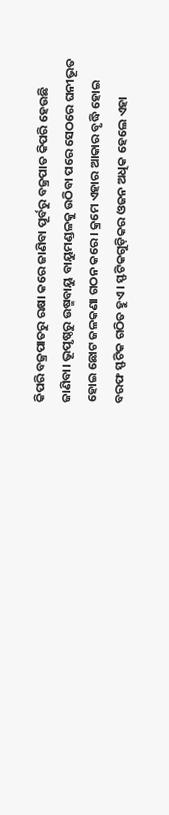କିପରି ବଜ୍ରପାତରୁ ରକ୍ଷା କରେ ଜାଣିବା ପୂର୍ବରୁ ବଜ୍ରପାତ କିପରି ହେଉଛି ଜାଣିବା। ଭୂପୃଷ୍ଠରୁ ଉଷ୍ମବାୟୁ ବାୟୁମଣ୍ଡଳକୁ ଉଠିବା ପରେ ସେଠରେ ଘନୀଭୂତ ହୋଇ ଛୋଟ ଜଳକଣା ଗଠନ କରେ। କ୍ରମେ ଏହାର ଆକାର ବୃଦ୍ଧି ହୋଇ ବରଫ ସ୍ଫଟିକ ଗଠିତ ହୁଏ। ସ୍ଫଟିକଗୁଡ଼ିକର ଓଜନ ଅଧିକ ହେଲେ ଏହା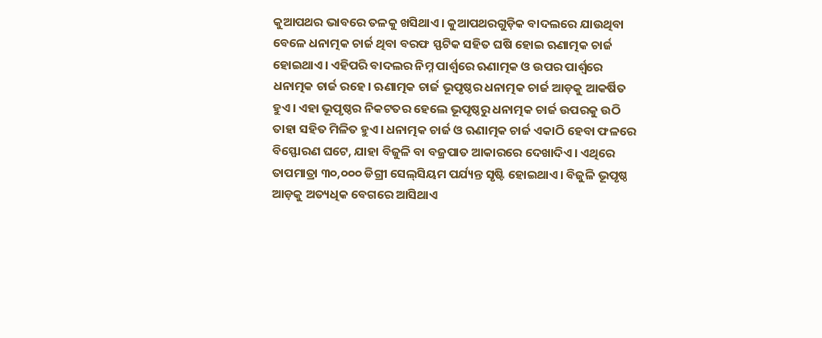କୁଆପଥର ଭାବରେ ତଳକୁ ଖସିଥାଏ। କୁଆପଥରଗୁଡ଼ିକ ବାଦଲରେ ଯାଉଥିବା ବେଳେ ଧନାତ୍ମକ ଚାର୍ଜ ଥିବା ବରଫ ସ୍ଫଟିକ ସହିତ ଘଷି ହୋଇ ଋଣାତ୍ମକ ଚାର୍ଜ ହୋଇଥାଏ। ଏହିପରି ବାଦଲର ନିମ୍ନ ପାର୍ଶ୍ୱରେ ଋଣାତ୍ମକ ଓ ଉପର ପାର୍ଶ୍ୱରେ ଧନାତ୍ମକ ଚାର୍ଜ ରହେ। ଋଣାତ୍ମକ ଚାର୍ଜ ଭୂପୃଷ୍ଠର ଧନାତ୍ମକ ଚାର୍ଜ ଆଡ଼କୁ ଆକର୍ଷିତ ହୁଏ। ଏହା ଭୂପୃଷ୍ଠର ନିକଟତର ହେଲେ ଭୂପୃଷ୍ଠରୁ ଧନାତ୍ମକ ଚାର୍ଜ ଉପରକୁ ଉଠି ତାହା ସହିତ ମିଳିତ ହୁଏ। ଧନାତ୍ମକ ଚାର୍ଜ ଓ ଋଣାତ୍ମକ ଚାର୍ଜ ଏକାଠି ହେବା ଫଳରେ ବିସ୍ଫୋରଣ ଘଟେ, ଯାହା ବିଜୁଳି ବା ବଜ୍ରପାତ ଆକାରରେ ଦେଖାଦିଏ। ଏଥିରେ ତାପମାତ୍ରା ୩୦,୦୦୦ ଡିଗ୍ରୀ ସେଲ୍‌ସିୟମ ପର୍ଯ୍ୟନ୍ତ ସୃଷ୍ଟି ହୋଇଥାଏ। ବିଜୁଳି ଭୂପୃଷ୍ଠ ଆଡ଼କୁ ଅତ୍ୟଧିକ ବେଗରେ ଆସିଥାଏ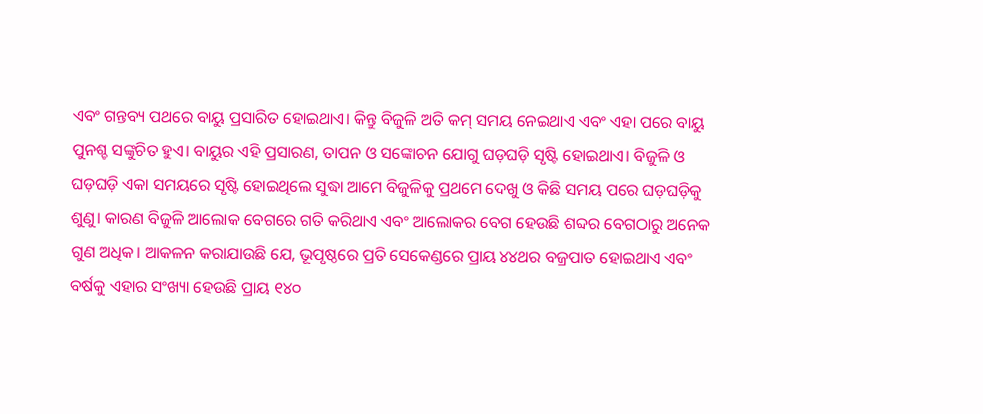ଏବଂ ଗନ୍ତବ୍ୟ ପଥରେ ବାୟୁ ପ୍ରସାରିତ ହୋଇଥାଏ। କିନ୍ତୁ ବିଜୁଳି ଅତି କମ୍‌ ସମୟ ନେଇଥାଏ ଏବଂ ଏହା ପରେ ବାୟୁ ପୁନଶ୍ଚ ସଙ୍କୁଚିତ ହୁଏ। ବାୟୁର ଏହି ପ୍ରସାରଣ, ତାପନ ଓ ସଙ୍କୋଚନ ଯୋଗୁ ଘଡ଼ଘଡ଼ି ସୃଷ୍ଟି ହୋଇଥାଏ। ବିଜୁଳି ଓ ଘଡ଼ଘଡ଼ି ଏକା ସମୟରେ ସୃଷ୍ଟି ହୋଇଥିଲେ ସୁଦ୍ଧା ଆମେ ବିଜୁଳିକୁ ପ୍ରଥମେ ଦେଖୁ ଓ କିଛି ସମୟ ପରେ ଘଡ଼ଘଡ଼ିକୁ ଶୁଣୁ। କାରଣ ବିଜୁଳି ଆଲୋକ ବେଗରେ ଗତି କରିଥାଏ ଏବଂ ଆଲୋକର ବେଗ ହେଉଛି ଶବ୍ଦର ବେଗଠାରୁ ଅନେକ ଗୁଣ ଅଧିକ। ଆକଳନ କରାଯାଉଛି ଯେ, ଭୂପୃଷ୍ଠରେ ପ୍ରତି ସେକେଣ୍ଡରେ ପ୍ରାୟ ୪୪ଥର ବଜ୍ରପାତ ହୋଇଥାଏ ଏବଂ ବର୍ଷକୁ ଏହାର ସଂଖ୍ୟା ହେଉଛି ପ୍ରାୟ ୧୪୦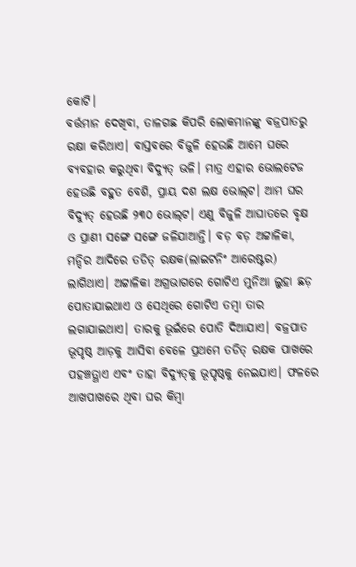କୋଟି।
ବର୍ତ୍ତମାନ ଦେଖିବା, ତାଳଗଛ କିପରି ଲୋକମାନଙ୍କୁ ବଜ୍ରପାତରୁ ରକ୍ଷା କରିଥାଏ। ବାସ୍ତବରେ ବିଜୁଳି ହେଉଛି ଆମେ ଘରେ ବ୍ୟବହାର କରୁଥିବା ବିଦ୍ୟୁତ୍‌ ଭଳି। ମାତ୍ର ଏହାର ଭୋଲଟେଜ ହେଉଛି ବହୁତ ବେଶି, ପ୍ରାୟ ଦଶ ଲକ୍ଷ ଭୋଲ୍‌ଟ। ଆମ ଘର ବିଦ୍ୟୁତ୍‌ ହେଉଛି ୨୩୦ ଭୋଲ୍‌ଟ। ଏଣୁ ବିଜୁଳି ଆଘାତରେ ବୃକ୍ଷ ଓ ପ୍ରାଣୀ ସଙ୍ଗେ ସଙ୍ଗେ ଜଳିଯାଆନ୍ତି। ବଡ଼ ବଡ଼ ଅଟ୍ଟାଳିକା, ମନ୍ଦିର ଆଦିରେ ତଡିତ୍‌ ରକ୍ଷକ(ଲାଇଟନିଂ ଆରେଷ୍ଟର) ଲାଗିଥାଏ। ଅଟ୍ଟାଳିକା ଅଗ୍ରଭାଗରେ ଗୋଟିଏ ମୁନିଆ ଲୁହା ଛଡ଼ ପୋତାଯାଇଥାଏ ଓ ସେଥିରେ ଗୋଟିଏ ତମ୍ବା ତାର ଲଗାଯାଇଥାଏ। ତାରକୁ ଭୂଇଁରେ ପୋତି ଦିଆଯାଏ। ବଜ୍ରପାତ ଭୂପୃଷ୍ଠ ଆଡ଼କୁ ଆସିବା ବେଳେ ପ୍ରଥମେ ତଡିତ୍‌ ରକ୍ଷକ ପାଖରେ ପହଞ୍ଚତ୍ଥାଏ ଏବଂ ତାହା ବିଦ୍ୟୁତ୍‌କୁ ଭୂପୃଷ୍ଠକୁ ନେଇଯାଏ। ଫଳରେ ଆଖପାଖରେ ଥିବା ଘର କିମ୍ବା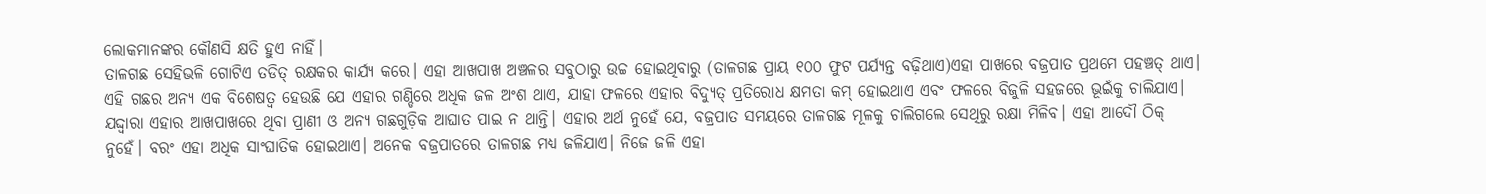ଲୋକମାନଙ୍କର କୌଣସି କ୍ଷତି ହୁଏ ନାହିଁ।
ତାଳଗଛ ସେହିଭଳି ଗୋଟିଏ ତଡିତ୍‌ ରକ୍ଷକର କାର୍ଯ୍ୟ କରେ। ଏହା ଆଖପାଖ ଅଞ୍ଚଳର ସବୁଠାରୁ ଉଚ୍ଚ ହୋଇଥିବାରୁ (ତାଳଗଛ ପ୍ରାୟ ୧୦୦ ଫୁଟ ପର୍ଯ୍ୟନ୍ତ ବଢ଼ିଥାଏ)ଏହା ପାଖରେ ବଜ୍ରପାତ ପ୍ରଥମେ ପହଞ୍ଚତ୍ ଥାଏ। ଏହି ଗଛର ଅନ୍ୟ ଏକ ବିଶେଷତ୍ୱ ହେଉଛି ଯେ ଏହାର ଗଣ୍ଡିରେ ଅଧିକ ଜଳ ଅଂଶ ଥାଏ, ଯାହା ଫଳରେ ଏହାର ବିଦ୍ୟୁତ୍‌ ପ୍ରତିରୋଧ କ୍ଷମତା କମ୍‌ ହୋଇଥାଏ ଏବଂ ଫଳରେ ବିଜୁଳି ସହଜରେ ଭୂଇଁକୁ ଚାଲିଯାଏ। ଯଦ୍ଦ୍ବାରା ଏହାର ଆଖପାଖରେ ଥିବା ପ୍ରାଣୀ ଓ ଅନ୍ୟ ଗଛଗୁଡ଼ିକ ଆଘାତ ପାଇ ନ ଥାନ୍ତି। ଏହାର ଅର୍ଥ ନୁହେଁ ଯେ, ବଜ୍ରପାତ ସମୟରେ ତାଳଗଛ ମୂଳକୁ ଚାଲିଗଲେ ସେଥିରୁ ରକ୍ଷା ମିଳିବ। ଏହା ଆଦୌ ଠିକ୍‌ ନୁହେଁ। ବରଂ ଏହା ଅଧିକ ସାଂଘାତିକ ହୋଇଥାଏ। ଅନେକ ବଜ୍ରପାତରେ ତାଳଗଛ ମଧ୍ୟ ଜଳିଯାଏ। ନିଜେ ଜଳି ଏହା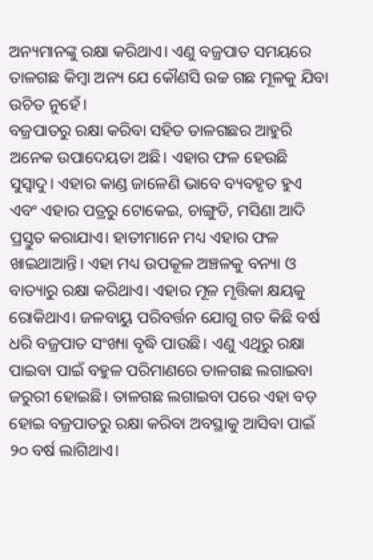ଅନ୍ୟମାନଙ୍କୁ ରକ୍ଷା କରିଥାଏ। ଏଣୁ ବଜ୍ରପାତ ସମୟରେ ତାଳଗଛ କିମ୍ବା ଅନ୍ୟ ଯେ କୌଣସି ଉଚ୍ଚ ଗଛ ମୂଳକୁ ଯିବା ଉଚିତ ନୁହେଁ।
ବଜ୍ରପାତରୁ ରକ୍ଷା କରିବା ସହିତ ତାଳଗଛର ଆହୁରି ଅନେକ ଉପାଦେୟତା ଅଛି। ଏହାର ଫଳ ହେଉଛି ସୁସ୍ବାଦୁ। ଏହାର କାଣ୍ଡ ଜାଳେଣି ଭାବେ ବ୍ୟବହୃତ ହୁଏ ଏବଂ ଏହାର ପତ୍ରରୁ ଟୋକେଇ, ଚାଙ୍ଗୁଡି, ମସିଣା ଆଦି ପ୍ରସ୍ତୁତ କରାଯାଏ। ହାତୀମାନେ ମଧ୍ୟ ଏହାର ଫଳ ଖାଇଥାଆନ୍ତି। ଏହା ମଧ୍ୟ ଉପକୂଳ ଅଞ୍ଚଳକୁ ବନ୍ୟା ଓ ବାତ୍ୟାରୁ ରକ୍ଷା କରିଥାଏ। ଏହାର ମୂଳ ମୃତ୍ତିକା କ୍ଷୟକୁ ରୋକିଥାଏ। ଜଳବାୟୁ ପରିବର୍ତ୍ତନ ଯୋଗୁ ଗତ କିଛି ବର୍ଷ ଧରି ବଜ୍ରପାତ ସଂଖ୍ୟା ବୃଦ୍ଧି ପାଉଛି। ଏଣୁ ଏଥିରୁ ରକ୍ଷା ପାଇବା ପାଇଁ ବହୁଳ ପରିମାଣରେ ତାଳଗଛ ଲଗାଇବା ଜରୁରୀ ହୋଇଛି। ତାଳଗଛ ଲଗାଇବା ପରେ ଏହା ବଡ଼ ହୋଇ ବଜ୍ରପାତରୁ ରକ୍ଷା କରିବା ଅବସ୍ଥାକୁ ଆସିବା ପାଇଁ ୨୦ ବର୍ଷ ଲାଗିଥାଏ।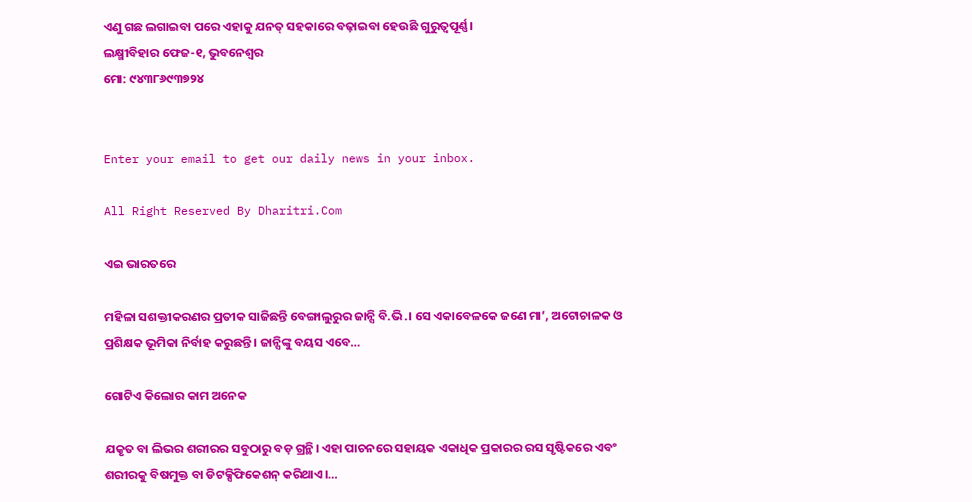ଏଣୁ ଗଛ ଲଗାଇବା ପରେ ଏହାକୁ ଯନତ୍ ସହକାରେ ବଢ଼ାଇବା ହେଉଛି ଗୁରୁତ୍ୱପୂର୍ଣ୍ଣ।
ଲକ୍ଷ୍ମୀବିହାର ଫେଜ-୧, ଭୁବନେଶ୍ୱର
ମୋ: ୯୪୩୮୬୯୩୭୨୪


Enter your email to get our daily news in your inbox.

All Right Reserved By Dharitri.Com

ଏଇ ଭାରତରେ

ମହିଳା ସଶକ୍ତୀକରଣର ପ୍ରତୀକ ସାଜିଛନ୍ତି ବେଙ୍ଗାଲୁରୁର ଜାନ୍ସି ବି.ଭି.। ସେ ଏକାବେଳକେ ଜଣେ ମା’, ଅଟୋଚାଳକ ଓ ପ୍ରଶିକ୍ଷକ ଭୂମିକା ନିର୍ବାହ କରୁଛନ୍ତି। ଜାନ୍ସିଙ୍କୁ ବୟସ ଏବେ…

ଗୋଟିଏ କିଲୋର କାମ ଅନେକ

ଯକୃତ ବା ଲିଭର ଶରୀରର ସବୁଠାରୁ ବଡ଼ ଗ୍ରନ୍ଥି। ଏହା ପାଚନରେ ସହାୟକ ଏକାଧିକ ପ୍ରକାରର ରସ ସୃଷ୍ଟିକରେ ଏବଂ ଶରୀରକୁ ବିଷମୁକ୍ତ ବା ଡିଟକ୍ସିଫିକେଶନ୍‌ କରିଥାଏ।…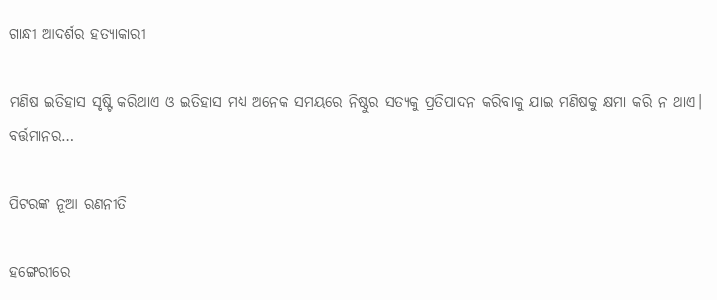ଗାନ୍ଧୀ ଆଦର୍ଶର ହତ୍ୟାକାରୀ

ମଣିଷ ଇତିହାସ ସୃଷ୍ଟି କରିଥାଏ ଓ ଇତିହାସ ମଧ୍ୟ ଅନେକ ସମୟରେ ନିଷ୍ଠୁର ସତ୍ୟକୁ ପ୍ରତିପାଦନ କରିବାକୁ ଯାଇ ମଣିଷକୁ କ୍ଷମା କରି ନ ଥାଏ। ବର୍ତ୍ତମାନର…

ପିଟରଙ୍କ ନୂଆ ରଣନୀତି

ହଙ୍ଗେରୀରେ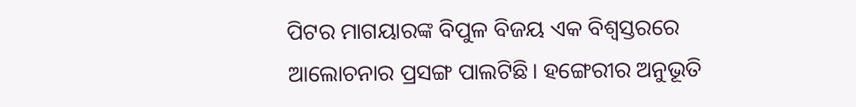ପିଟର ମାଗୟାରଙ୍କ ବିପୁଳ ବିଜୟ ଏକ ବିଶ୍ୱସ୍ତରରେ ଆଲୋଚନାର ପ୍ରସଙ୍ଗ ପାଲଟିଛି। ହଙ୍ଗେରୀର ଅନୁଭୂତି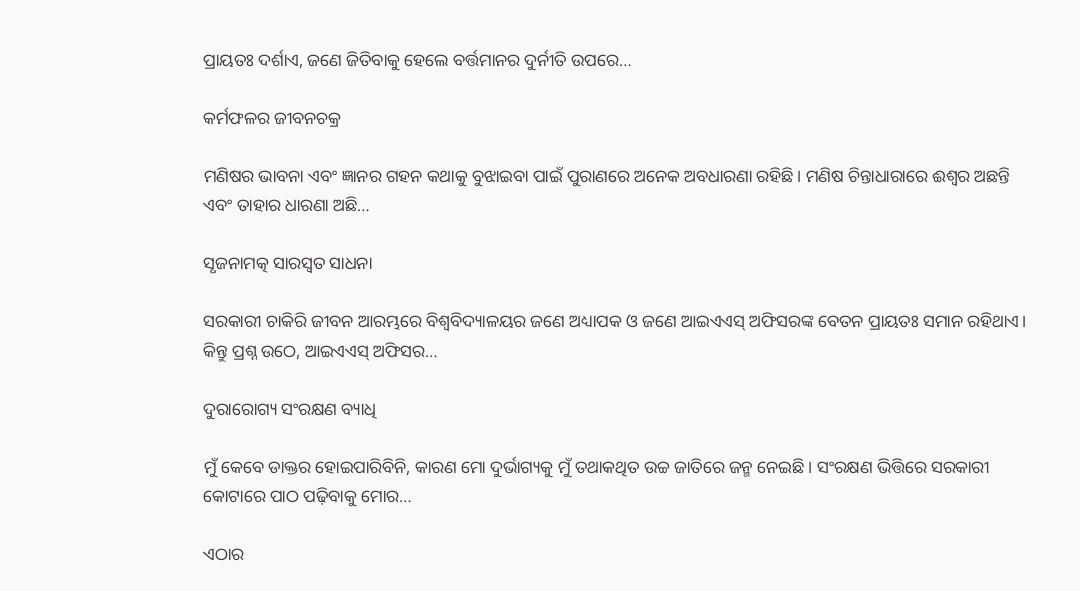ପ୍ରାୟତଃ ଦର୍ଶାଏ, ଜଣେ ଜିତିବାକୁ ହେଲେ ବର୍ତ୍ତମାନର ଦୁର୍ନୀତି ଉପରେ…

କର୍ମଫଳର ଜୀବନଚକ୍ର

ମଣିଷର ଭାବନା ଏବଂ ଜ୍ଞାନର ଗହନ କଥାକୁ ବୁଝାଇବା ପାଇଁ ପୁରାଣରେ ଅନେକ ଅବଧାରଣା ରହିଛି। ମଣିଷ ଚିନ୍ତାଧାରାରେ ଈଶ୍ୱର ଅଛନ୍ତି ଏବଂ ତାହାର ଧାରଣା ଅଛି…

ସୃଜନାମତ୍କ ସାରସ୍ବତ ସାଧନା

ସରକାରୀ ଚାକିରି ଜୀବନ ଆରମ୍ଭରେ ବିଶ୍ୱବିଦ୍ୟାଳୟର ଜଣେ ଅଧ୍ୟାପକ ଓ ଜଣେ ଆଇଏଏସ୍‌ ଅଫିସରଙ୍କ ବେତନ ପ୍ରାୟତଃ ସମାନ ରହିଥାଏ। କିନ୍ତୁ ପ୍ରଶ୍ନ ଉଠେ, ଆଇଏଏସ୍‌ ଅଫିସର…

ଦୁରାରୋଗ୍ୟ ସଂରକ୍ଷଣ ବ୍ୟାଧି

ମୁଁ କେବେ ଡାକ୍ତର ହୋଇପାରିବିନି, କାରଣ ମୋ ଦୁର୍ଭାଗ୍ୟକୁ ମୁଁ ତଥାକଥିତ ଉଚ୍ଚ ଜାତିରେ ଜନ୍ମ ନେଇଛି। ସଂରକ୍ଷଣ ଭିତ୍ତିରେ ସରକାରୀ କୋଟାରେ ପାଠ ପଢ଼ିବାକୁ ମୋର…

ଏଠାର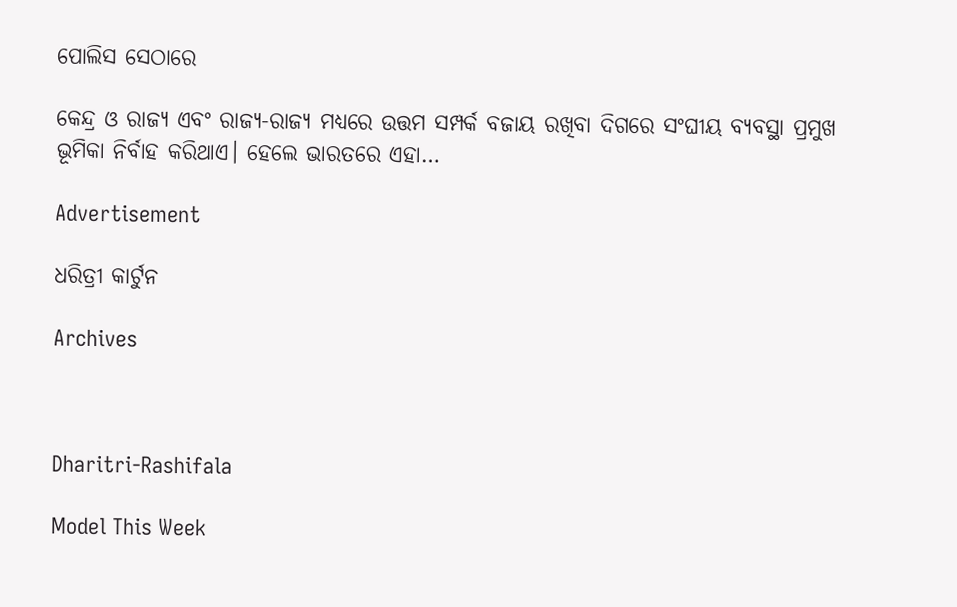ପୋଲିସ ସେଠାରେ

କେନ୍ଦ୍ର ଓ ରାଜ୍ୟ ଏବଂ ରାଜ୍ୟ-ରାଜ୍ୟ ମଧ୍ୟରେ ଉତ୍ତମ ସମ୍ପର୍କ ବଜାୟ ରଖିବା ଦିଗରେ ସଂଘୀୟ ବ୍ୟବସ୍ଥା ପ୍ରମୁଖ ଭୂମିକା ନିର୍ବାହ କରିଥାଏ। ହେଲେ ଭାରତରେ ଏହା…

Advertisement

ଧରିତ୍ରୀ କାର୍ଟୁନ

Archives



Dharitri-Rashifala

Model This Week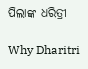ପିଲାଙ୍କ ଧରିତ୍ରୀ

Why Dharitri